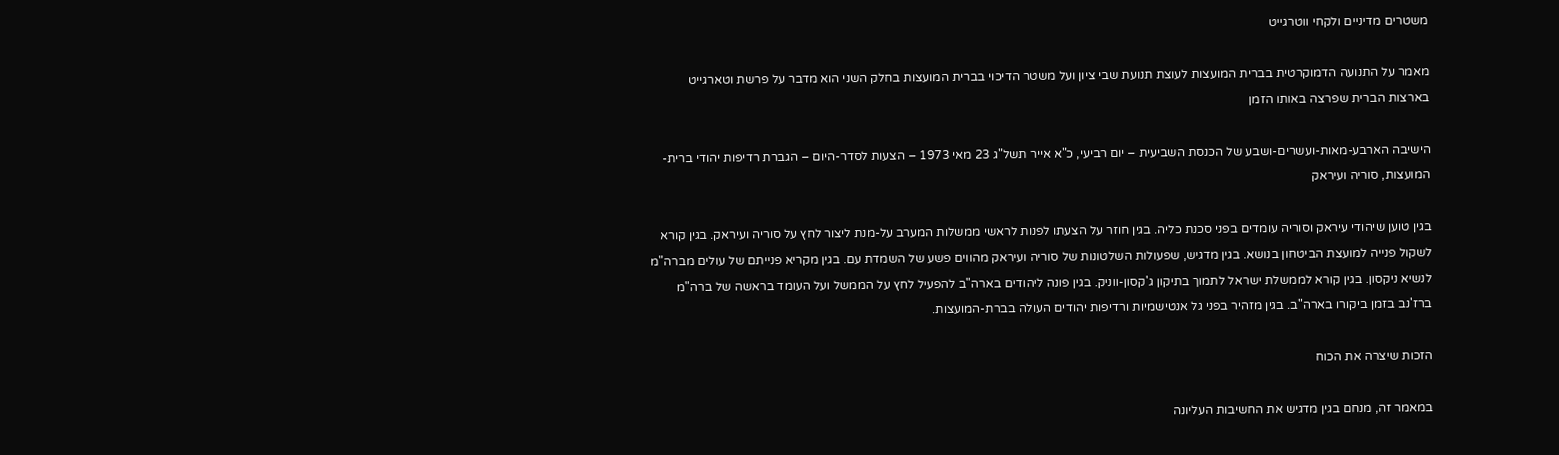משטרים מדיניים ולקחי ווטרגייט

מאמר על התנועה הדמוקרטית בברית המועצות לעוצת תנועת שבי ציון ועל משטר הדיכוי בברית המועצות בחלק השני הוא מדבר על פרשת וטארגייט בארצות הברית שפרצה באותו הזמן

הישיבה הארבע-מאות-ועשרים-ושבע של הכנסת השביעית – יום רביעי, כ"א אייר תשל"ג 23 מאי 1973 – הצעות לסדר-היום – הגברת רדיפות יהודי ברית-המועצות, סוריה ועיראק

בגין טוען שיהודי עיראק וסוריה עומדים בפני סכנת כליה. בגין חוזר על הצעתו לפנות לראשי ממשלות המערב על-מנת ליצור לחץ על סוריה ועיראק. בגין קורא לשקול פנייה למועצת הביטחון בנושא. בגין מדגיש, שפעולות השלטונות של סוריה ועיראק מהווים פשע של השמדת עם. בגין מקריא פנייתם של עולים מברה"מ לנשיא ניקסון. בגין קורא לממשלת ישראל לתמוך בתיקון ג'קסון-ווניק. בגין פונה ליהודים בארה"ב להפעיל לחץ על הממשל ועל העומד בראשה של ברה"מ ברז'נב בזמן ביקורו בארה"ב. בגין מזהיר בפני גל אנטישמיות ורדיפות יהודים העולה בברת-המועצות.

הזכות שיצרה את הכוח

במאמר זה, מנחם בגין מדגיש את החשיבות העליונה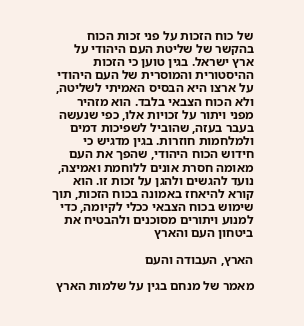של כוח הזכות על פני זכות הכוח בהקשר של שליטת העם היהודי על ארץ ישראל. בגין טוען כי הזכות ההיסטורית והמוסרית של העם היהודי על ארצו היא הבסיס האמיתי לשליטה, ולא הכוח הצבאי בלבד. הוא מזהיר מפני ויתור על זכויות אלו, כפי שנעשה בעבר בעזה, שהוביל לשפיכות דמים ולמלחמות חוזרות. בגין מדגיש כי חידוש הכוח היהודי, שהפך את העם מאומה חסרת אונים ללוחמת ואמיצה, נועד להגשים ולהגן על זכות זו. הוא קורא להיאחז באמונה בכוח הזכות, תוך שימוש בכוח הצבאי ככלי לקיומה, כדי למנוע ויתורים מסוכנים ולהבטיח את ביטחון העם והארץ

הארץ, העבודה והעם

מאמר של מנחם בגין על שלמות הארץ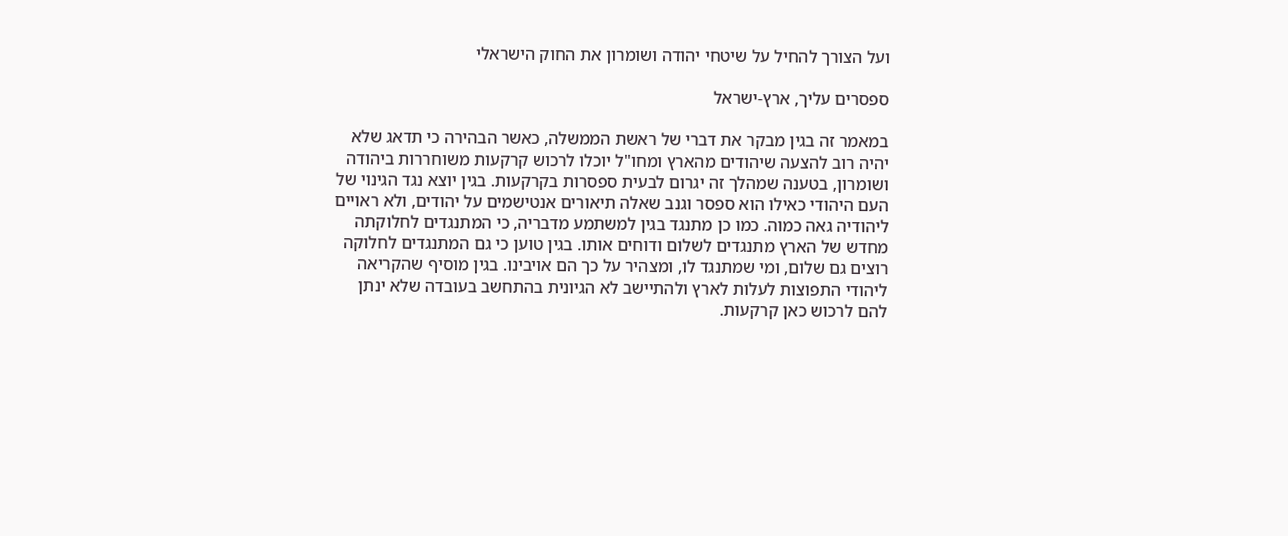ועל הצורך להחיל על שיטחי יהודה ושומרון את החוק הישראלי

ספסרים עליך, ארץ-ישראל

במאמר זה בגין מבקר את דברי של ראשת הממשלה, כאשר הבהירה כי תדאג שלא יהיה רוב להצעה שיהודים מהארץ ומחו"ל יוכלו לרכוש קרקעות משוחררות ביהודה ושומרון, בטענה שמהלך זה יגרום לבעית ספסרות בקרקעות. בגין יוצא נגד הגינוי של העם היהודי כאילו הוא ספסר וגנב שאלה תיאורים אנטישמים על יהודים, ולא ראויים ליהודיה גאה כמוה. כמו כן מתנגד בגין למשתמע מדבריה, כי המתנגדים לחלוקתה מחדש של הארץ מתנגדים לשלום ודוחים אותו. בגין טוען כי גם המתנגדים לחלוקה רוצים גם שלום, ומי שמתנגד לו, ומצהיר על כך הם אויבינו. בגין מוסיף שהקריאה ליהודי התפוצות לעלות לארץ ולהתיישב לא הגיונית בהתחשב בעובדה שלא ינתן להם לרכוש כאן קרקעות.